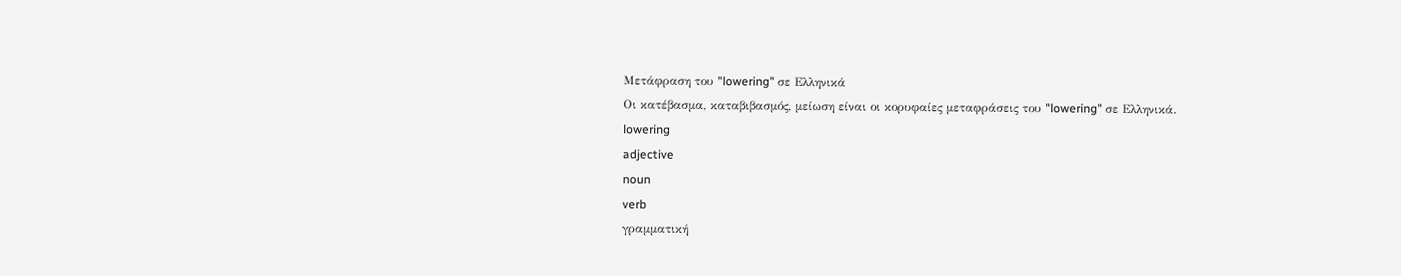Μετάφραση του "lowering" σε Ελληνικά
Οι κατέβασμα, καταβιβασμός, μείωση είναι οι κορυφαίες μεταφράσεις του "lowering" σε Ελληνικά.
lowering
adjective
noun
verb
γραμματική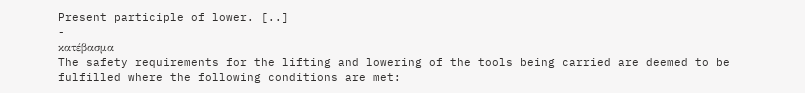Present participle of lower. [..]
-
κατέβασμα
The safety requirements for the lifting and lowering of the tools being carried are deemed to be fulfilled where the following conditions are met: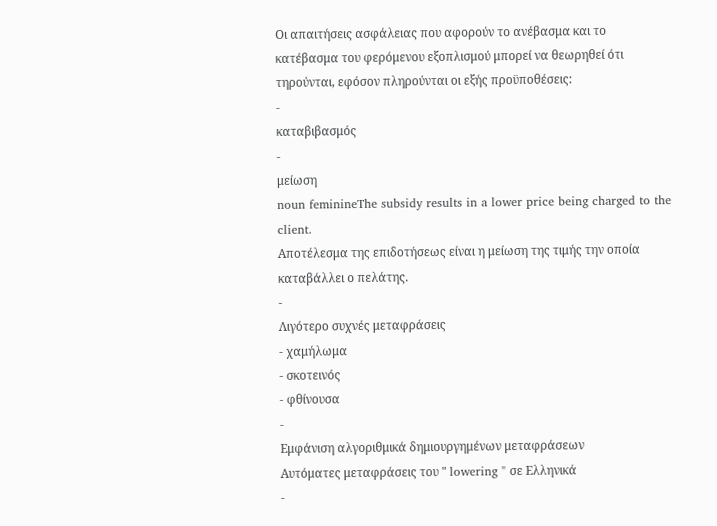Οι απαιτήσεις ασφάλειας που αφορούν το ανέβασμα και το κατέβασμα του φερόμενου εξοπλισμού μπορεί να θεωρηθεί ότι τηρούνται, εφόσον πληρούνται οι εξής προϋποθέσεις:
-
καταβιβασμός
-
μείωση
noun feminineThe subsidy results in a lower price being charged to the client.
Αποτέλεσμα της επιδοτήσεως είναι η μείωση της τιμής την οποία καταβάλλει ο πελάτης.
-
Λιγότερο συχνές μεταφράσεις
- χαμήλωμα
- σκοτεινός
- φθίνουσα
-
Εμφάνιση αλγοριθμικά δημιουργημένων μεταφράσεων
Αυτόματες μεταφράσεις του " lowering " σε Ελληνικά
-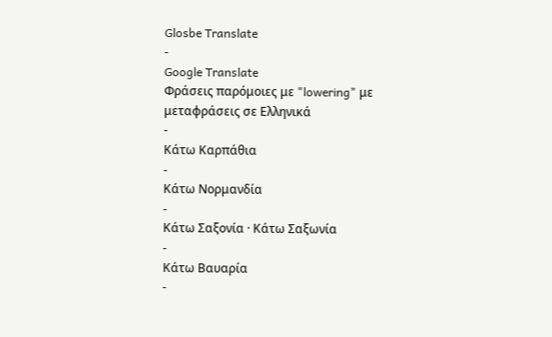Glosbe Translate
-
Google Translate
Φράσεις παρόμοιες με "lowering" με μεταφράσεις σε Ελληνικά
-
Κάτω Καρπάθια
-
Κάτω Νορμανδία
-
Κάτω Σαξονία · Κάτω Σαξωνία
-
Κάτω Βαυαρία
-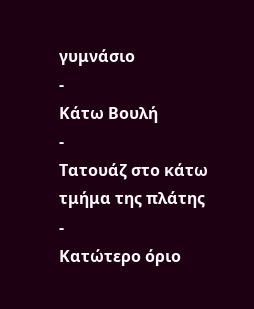γυμνάσιο
-
Κάτω Βουλή
-
Τατουάζ στο κάτω τμήμα της πλάτης
-
Κατώτερο όριο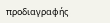προδιαγραφής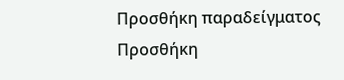Προσθήκη παραδείγματος
Προσθήκη